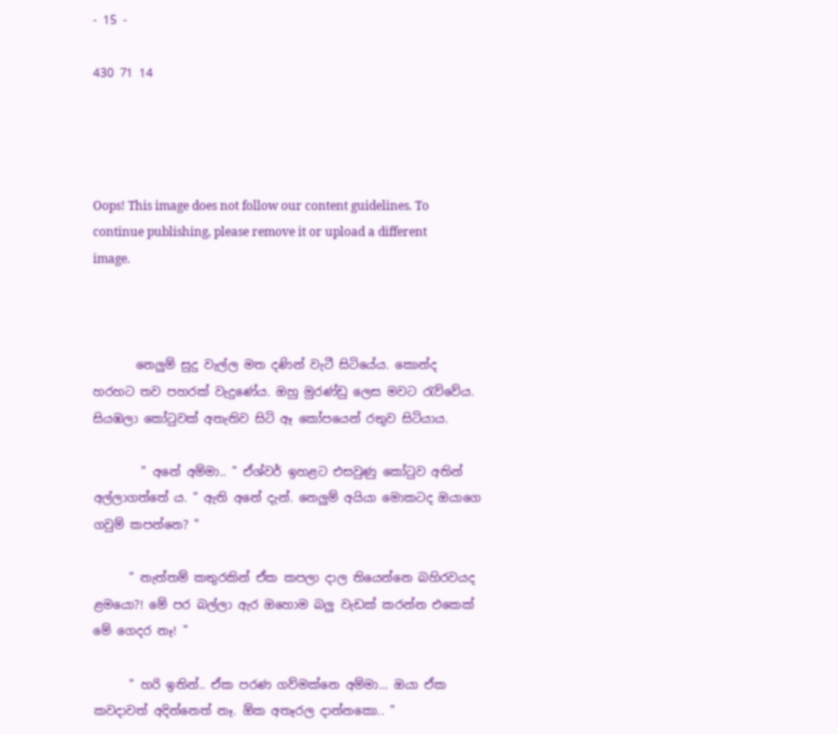- 15 -

430 71 14




Oops! This image does not follow our content guidelines. To continue publishing, please remove it or upload a different image.



       නෙලුම් සුදු වැල්ල මත දණින් වැටී සිටියේය. කොන්ද හරහට තව පහරක් වැදුණේය. ඔහු මුරණ්ඩු ලෙස මවට රැව්වේය. සියඹලා කෝටුවක් අතැතිව සිටි ඈ කෝපයෙන් රතුව සිටියාය.

        " අනේ අම්මා.. " ඒශ්වර් ඉහළට එසවුණු කෝටුව අතින් අල්ලාගත්තේ ය. " ඇති අනේ දැන්. නෙලුම් අයියා මොකටද ඔයාගෙ ගවුම් කපන්නෙ? "

      " නැත්තම් කතුරකින් ඒක කපලා දාල තියෙන්නෙ බහිරවයද ළමයො?! මේ පර බල්ලා ඇර ඔහොම බලු වැඩක් කරන්න එකෙක් මේ ගෙදර නෑ! "

      " හරි ඉතින්.. ඒක පරණ ගව්මක්නෙ අම්මා... ඔයා ඒක කවදාවත් අදින්නෙත් නෑ. ඕක අතෑරල දාන්නකො.. "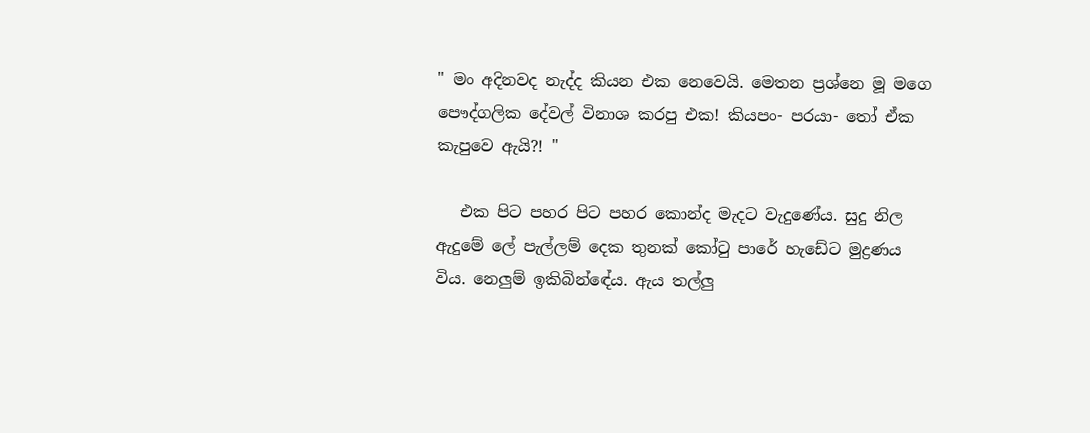" මං අදිනවද නැද්ද කියන එක නෙවෙයි. මෙතන ප්‍රශ්නෙ මූ මගෙ පෞද්ගලික දේවල් විනාශ කරපු එක! කියපං- පරයා- තෝ ඒක කැපුවෙ ඇයි?! "

   එක පිට පහර පිට පහර කොන්ද මැදට වැදුණේය. සුදු නිල ඇදුමේ ලේ පැල්ලම් දෙක තුනක් කෝටු පාරේ හැඩේට මුද්‍රණය විය. නෙලුම් ඉකිබින්ඳේය. ඇය තල්ලු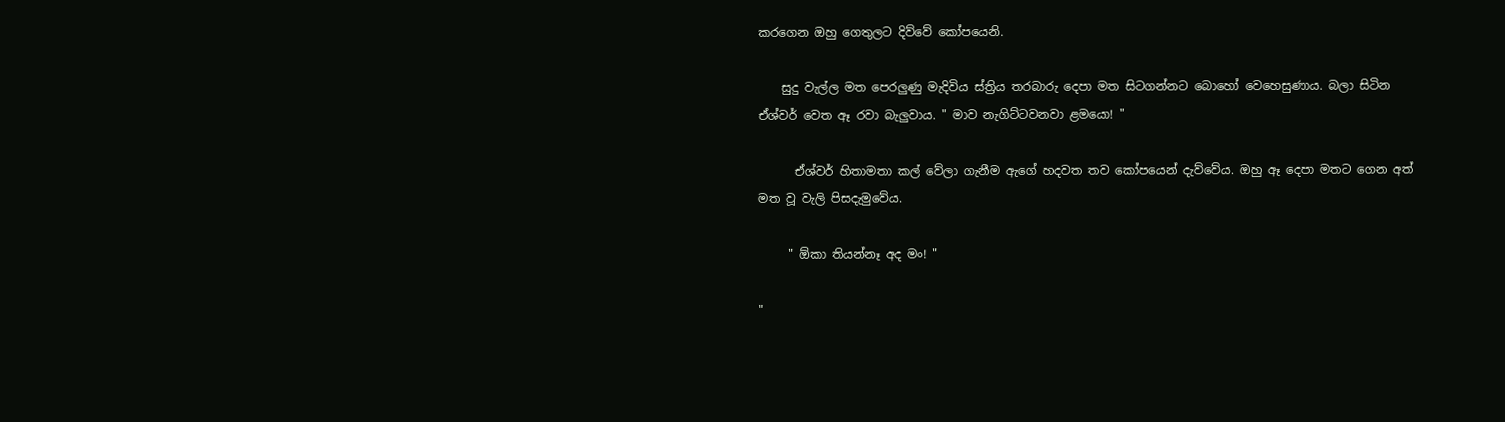කරගෙන ඔහු ගෙතුලට දිව්වේ කෝපයෙනි.

    සුදු වැල්ල මත පෙරලුණු මැදිවිය ස්ත්‍රිය තරබාරු දෙපා මත සිටගන්නට බොහෝ වෙහෙසුණාය. බලා සිටින ඒශ්වර් වෙත ඈ රවා බැලුවාය. " මාව නැගිට්ටවනවා ළමයො! "

      ඒශ්වර් හිතාමතා කල් වේලා ගැනීම ඇගේ හදවත තව කෝපයෙන් දැව්වේය. ඔහු ඈ දෙපා මතට ගෙන අත් මත වූ වැලි පිසදැමුවේය.

     " ඕකා තියන්නෑ අද මං! "

"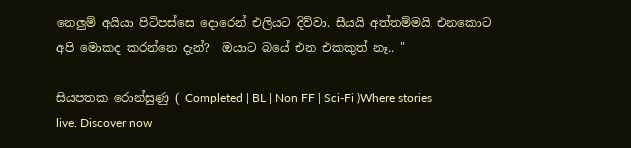නෙලුම් අයියා පිටිපස්සෙ දොරෙන් එලියට දිව්වා. සීයයි අත්තම්මයි එනකොට අපි මොකද කරන්නෙ දැන්?  ඔයාට බයේ එන එකකුත් නෑ.. "

සියපතක රොන්සුණු ( Completed | BL | Non FF | Sci-Fi )Where stories live. Discover now